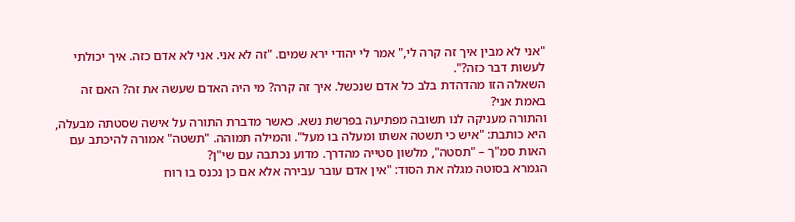"אני לא מבין איך זה קרה לי," אמר לי יהודי ירא שמים. "זה לא אני. אני לא אדם כזה. איך יכולתי לעשות דבר כזה?".
השאלה הזו מהדהדת בלב כל אדם שנכשל. איך זה קרה? מי היה האדם שעשה את זה? האם זה באמת אני?
והתורה מעניקה לנו תשובה מפתיעה בפרשת נשא. כאשר מדברת התורה על אישה שסטתה מבעלה, היא כותבת: "איש כי תשטה אשתו ומעלה בו מעל". והמילה תמוהה. "תשטה" אמורה להיכתב עם האות סמ"ך – "תסטה", מלשון סטייה מהדרך. מדוע נכתבה עם שי"ן?
הגמרא בסוטה מגלה את הסוד: "אין אדם עובר עבירה אלא אם כן נכנס בו רוח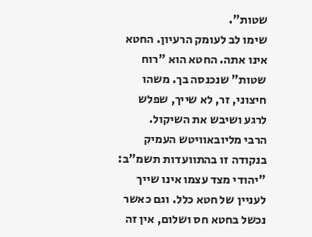שטות".
שימו לב לעומק הרעיון. החטא אינו אתה. החטא הוא "רוח שטות" שנכנסה בך. משהו חיצוני, זר, לא שייך, שפלש לרגע ושיבש את השיקול.
הרבי מליובאוויטש העמיק בנקודה זו בהתוועדות תשמ"ב: "יהודי מצד עצמו אינו שייך לעניין של חטא כלל. וגם כאשר נכשל בחטא חס ושלום, אין זה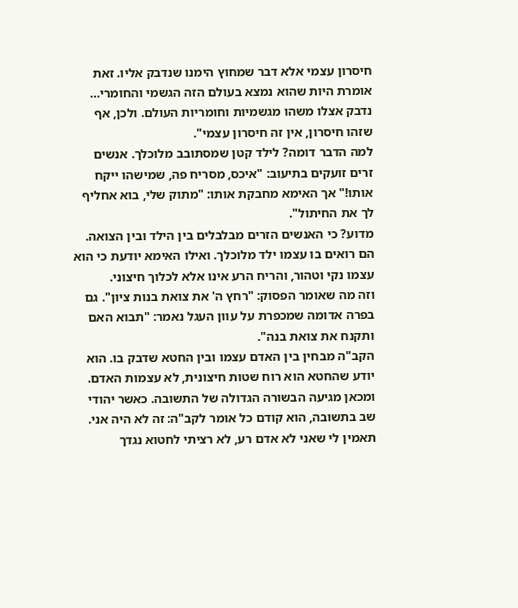חיסרון עצמי אלא דבר שמחוץ הימנו שנדבק אליו. זאת אומרת היות שהוא נמצא בעולם הזה הגשמי והחומרי… נדבק אצלו משהו מגשמיות וחומריות העולם. ולכן, אף שזהו חיסרון, אין זה חיסרון עצמי".
למה הדבר דומה? לילד קטן שמסתובב מלוכלך. אנשים זרים זועקים בתיעוב: "איכס, מסריח פה, שמישהו ייקח אותו!" אך האימא מחבקת אותו: "מתוק שלי, בוא אחליף לך את החיתול".
מדוע? כי האנשים הזרים מבלבלים בין הילד ובין הצואה. הם רואים בו עצמו ילד מלוכלך. ואילו האימא יודעת כי הוא עצמו נקי וטהור, והריח הרע אינו אלא לכלוך חיצוני.
וזה מה שאומר הפסוק: "רחץ ה' את צואת בנות ציון". גם בפרה אדומה שמכפרת על עוון העגל נאמר: "תבוא האם ותקנח את צואת בנה".
הקב"ה מבחין בין האדם עצמו ובין החטא שדבק בו. הוא יודע שהחטא הוא רוח שטות חיצונית, לא עצמות האדם.
ומכאן מגיעה הבשורה הגדולה של התשובה. כאשר יהודי שב בתשובה, הוא קודם כל אומר לקב"ה: זה לא היה אני. תאמין לי שאני לא אדם רע, לא רציתי לחטוא נגדך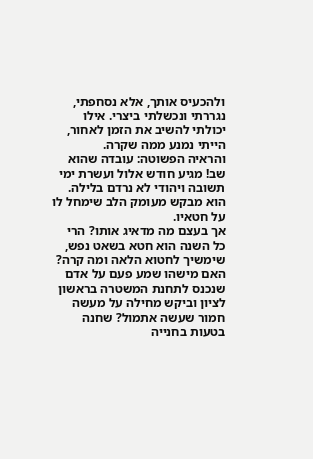ולהכעיס אותך, אלא נסחפתי, נגררתי ונכשלתי ביצרי. אילו יכולתי להשיב את הזמן לאחור, הייתי נמנע ממה שקרה.
והראיה הפשוטה: עובדה שהוא שב! מגיע חודש אלול ועשרת ימי תשובה ויהודי לא נרדם בלילה. הוא מבקש מעומק הלב שימחל לו על חטאיו.
אך בעצם מה מדאיג אותו? הרי כל השנה הוא חטא בשאט נפש, שימשיך לחטוא הלאה ומה קרה? האם מישהו שמע פעם על אדם שנכנס לתחנת המשטרה בראשון לציון וביקש מחילה על מעשה חמור שעשה אתמול? שחנה בטעות בחנייה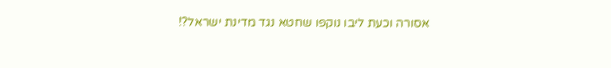אסורה וכעת ליבו נוקפו שחטא נגד מדינת ישראל?!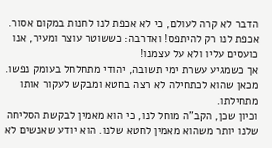הדבר לא קרה לעולם, כי לא אכפת לנו לחנות במקום אסור. אכפת לנו רק להיתפס! ואדרבה: כששוטר עוצר ומעיר, אנו כועסים עליו ולא על עצמנו!
אך כשמגיע עשרת ימי תשובה, יהודי מתחלחל בעומק נפשו. מכאן שהוא לכתחילה לא רצה בחטא ומבקש לעקור אותו מתחילתו.
וכיון שכן, הקב"ה מוחל לנו, כי הוא מאמין לבקשת הסליחה שלנו יותר משהוא מאמין לחטא שלנו. הוא יודע שאנשים לא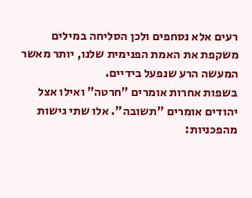רעים אלא נסחפים ולכן הסליחה במילים משקפת את האמת הפנימית שלנו, יותר מאשר המעשה הרע שנפעל בידיים.
בשפות אחרות אומרים "חרטה" ואילו אצל יהודים אומרים "תשובה". אלו שתי גישות מהפכניות: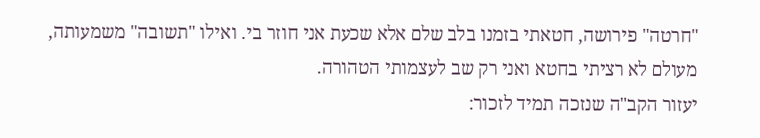"חרטה" פירושה, חטאתי בזמנו בלב שלם אלא שכעת אני חוזר בי. ואילו "תשובה" משמעותה, מעולם לא רציתי בחטא ואני רק שב לעצמותי הטהורה.
יעזור הקב"ה שנזכה תמיד לזכור: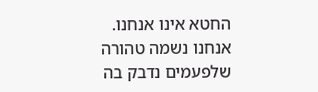החטא אינו אנחנו. אנחנו נשמה טהורה שלפעמים נדבק בה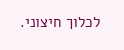לכלוך חיצוני.